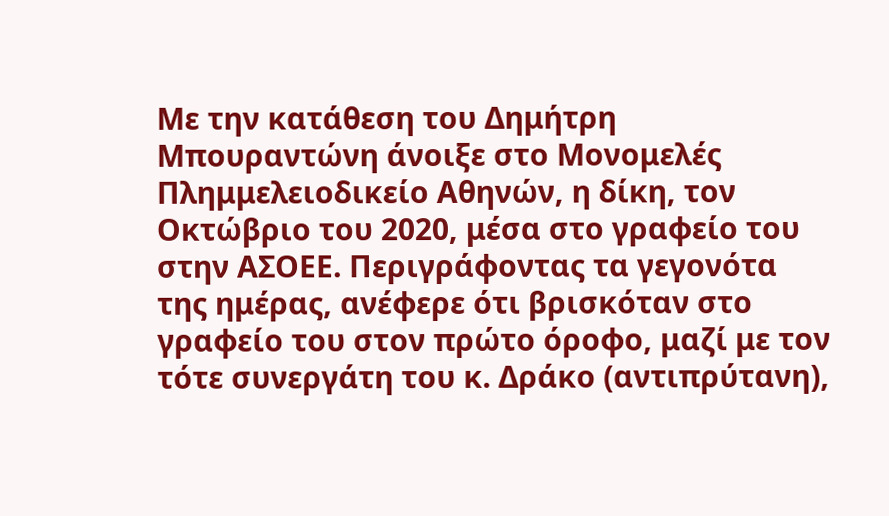Με την κατάθεση του Δημήτρη Μπουραντώνη άνοιξε στο Μονομελές Πλημμελειοδικείο Αθηνών, η δίκη, τον Οκτώβριο του 2020, μέσα στο γραφείο του στην ΑΣΟΕΕ. Περιγράφοντας τα γεγονότα της ημέρας, ανέφερε ότι βρισκόταν στο γραφείο του στον πρώτο όροφο, μαζί με τον τότε συνεργάτη του κ. Δράκο (αντιπρύτανη),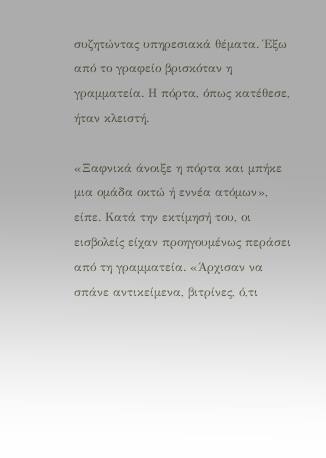συζητώντας υπηρεσιακά θέματα. Έξω από το γραφείο βρισκόταν η γραμματεία. Η πόρτα, όπως κατέθεσε, ήταν κλειστή.

«Ξαφνικά άνοιξε η πόρτα και μπήκε μια ομάδα οκτώ ή εννέα ατόμων», είπε. Κατά την εκτίμησή του, οι εισβολείς είχαν προηγουμένως περάσει από τη γραμματεία. «Άρχισαν να σπάνε αντικείμενα, βιτρίνες, ό,τι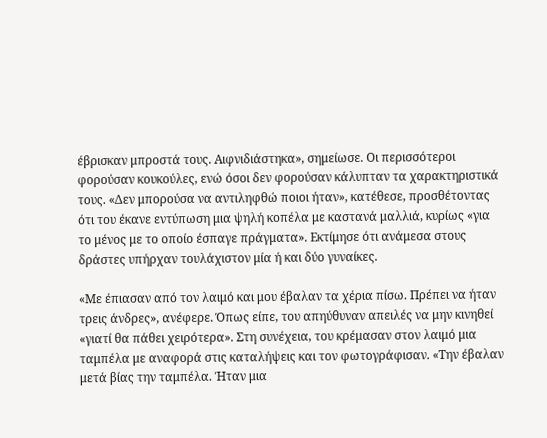έβρισκαν μπροστά τους. Αιφνιδιάστηκα», σημείωσε. Οι περισσότεροι φορούσαν κουκούλες, ενώ όσοι δεν φορούσαν κάλυπταν τα χαρακτηριστικά τους. «Δεν μπορούσα να αντιληφθώ ποιοι ήταν», κατέθεσε, προσθέτοντας ότι του έκανε εντύπωση μια ψηλή κοπέλα με καστανά μαλλιά, κυρίως «για το μένος με το οποίο έσπαγε πράγματα». Εκτίμησε ότι ανάμεσα στους δράστες υπήρχαν τουλάχιστον μία ή και δύο γυναίκες.

«Με έπιασαν από τον λαιμό και μου έβαλαν τα χέρια πίσω. Πρέπει να ήταν τρεις άνδρες», ανέφερε. Όπως είπε, του απηύθυναν απειλές να μην κινηθεί «γιατί θα πάθει χειρότερα». Στη συνέχεια, του κρέμασαν στον λαιμό μια ταμπέλα με αναφορά στις καταλήψεις και τον φωτογράφισαν. «Την έβαλαν μετά βίας την ταμπέλα. Ήταν μια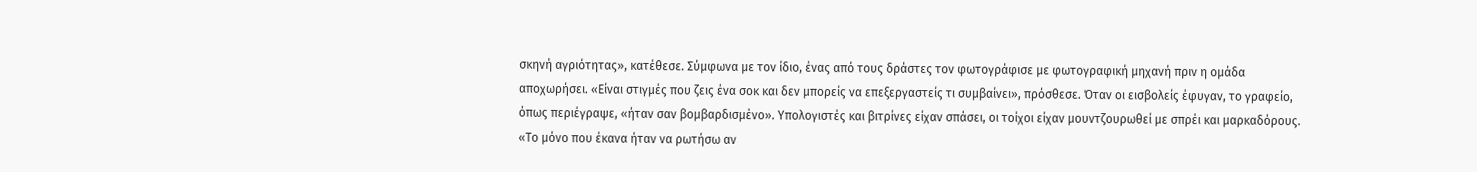σκηνή αγριότητας», κατέθεσε. Σύμφωνα με τον ίδιο, ένας από τους δράστες τον φωτογράφισε με φωτογραφική μηχανή πριν η ομάδα αποχωρήσει. «Είναι στιγμές που ζεις ένα σοκ και δεν μπορείς να επεξεργαστείς τι συμβαίνει», πρόσθεσε. Όταν οι εισβολείς έφυγαν, το γραφείο, όπως περιέγραψε, «ήταν σαν βομβαρδισμένο». Υπολογιστές και βιτρίνες είχαν σπάσει, οι τοίχοι είχαν μουντζουρωθεί με σπρέι και μαρκαδόρους. «Το μόνο που έκανα ήταν να ρωτήσω αν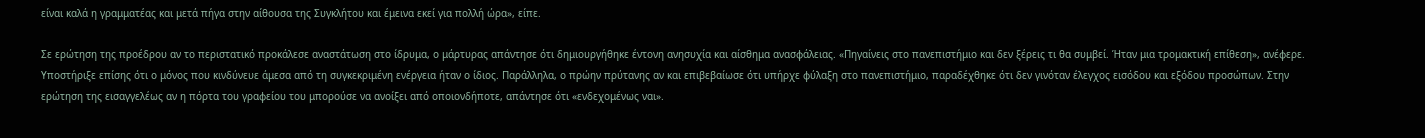είναι καλά η γραμματέας και μετά πήγα στην αίθουσα της Συγκλήτου και έμεινα εκεί για πολλή ώρα», είπε.

Σε ερώτηση της προέδρου αν το περιστατικό προκάλεσε αναστάτωση στο ίδρυμα, ο μάρτυρας απάντησε ότι δημιουργήθηκε έντονη ανησυχία και αίσθημα ανασφάλειας. «Πηγαίνεις στο πανεπιστήμιο και δεν ξέρεις τι θα συμβεί. Ήταν μια τρομακτική επίθεση», ανέφερε. Υποστήριξε επίσης ότι ο μόνος που κινδύνευε άμεσα από τη συγκεκριμένη ενέργεια ήταν ο ίδιος. Παράλληλα, ο πρώην πρύτανης αν και επιβεβαίωσε ότι υπήρχε φύλαξη στο πανεπιστήμιο, παραδέχθηκε ότι δεν γινόταν έλεγχος εισόδου και εξόδου προσώπων. Στην ερώτηση της εισαγγελέως αν η πόρτα του γραφείου του μπορούσε να ανοίξει από οποιονδήποτε, απάντησε ότι «ενδεχομένως ναι».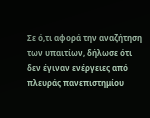Σε ό,τι αφορά την αναζήτηση των υπαιτίων, δήλωσε ότι δεν έγιναν ενέργειες από πλευράς πανεπιστημίου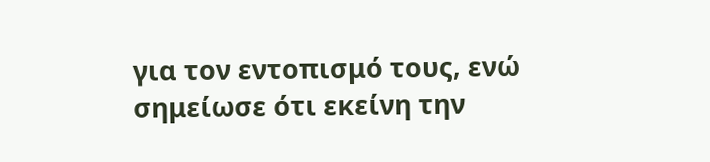για τον εντοπισμό τους, ενώ σημείωσε ότι εκείνη την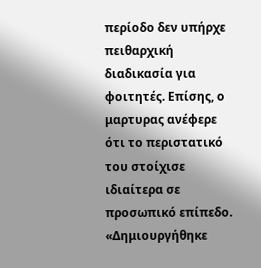περίοδο δεν υπήρχε πειθαρχική διαδικασία για φοιτητές. Επίσης, ο μαρτυρας ανέφερε ότι το περιστατικό του στοίχισε ιδιαίτερα σε προσωπικό επίπεδο. «Δημιουργήθηκε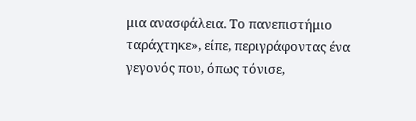μια ανασφάλεια. Το πανεπιστήμιο ταράχτηκε», είπε, περιγράφοντας ένα γεγονός που, όπως τόνισε,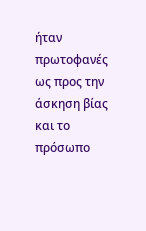ήταν πρωτοφανές ως προς την άσκηση βίας και το πρόσωπο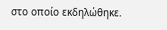στο οποίο εκδηλώθηκε.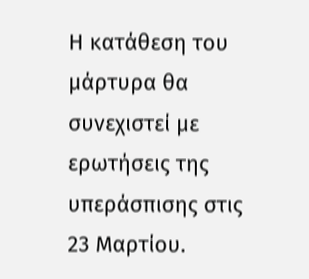Η κατάθεση του μάρτυρα θα συνεχιστεί με ερωτήσεις της υπεράσπισης στις 23 Μαρτίου.